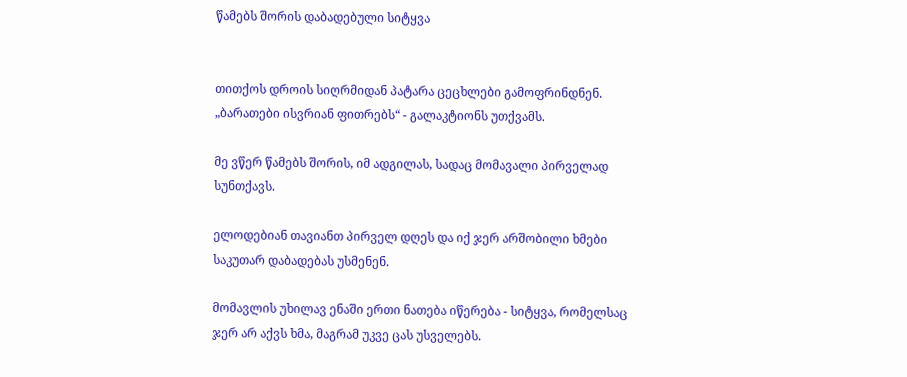წამებს შორის დაბადებული სიტყვა


თითქოს დროის სიღრმიდან პატარა ცეცხლები გამოფრინდნენ. „ბარათები ისვრიან ფითრებს“ - გალაკტიონს უთქვამს.

მე ვწერ წამებს შორის, იმ ადგილას, სადაც მომავალი პირველად სუნთქავს.

ელოდებიან თავიანთ პირველ დღეს და იქ ჯერ არშობილი ხმები საკუთარ დაბადებას უსმენენ.

მომავლის უხილავ ენაში ერთი ნათება იწერება - სიტყვა, რომელსაც ჯერ არ აქვს ხმა, მაგრამ უკვე ცას უსველებს.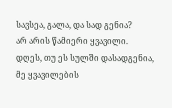სავსეა, გალა, და სად გენია?
არ არის წამიერი ყვავილი.
დღეს, თუ ეს სულში დასადგენია,
მე ყვავილების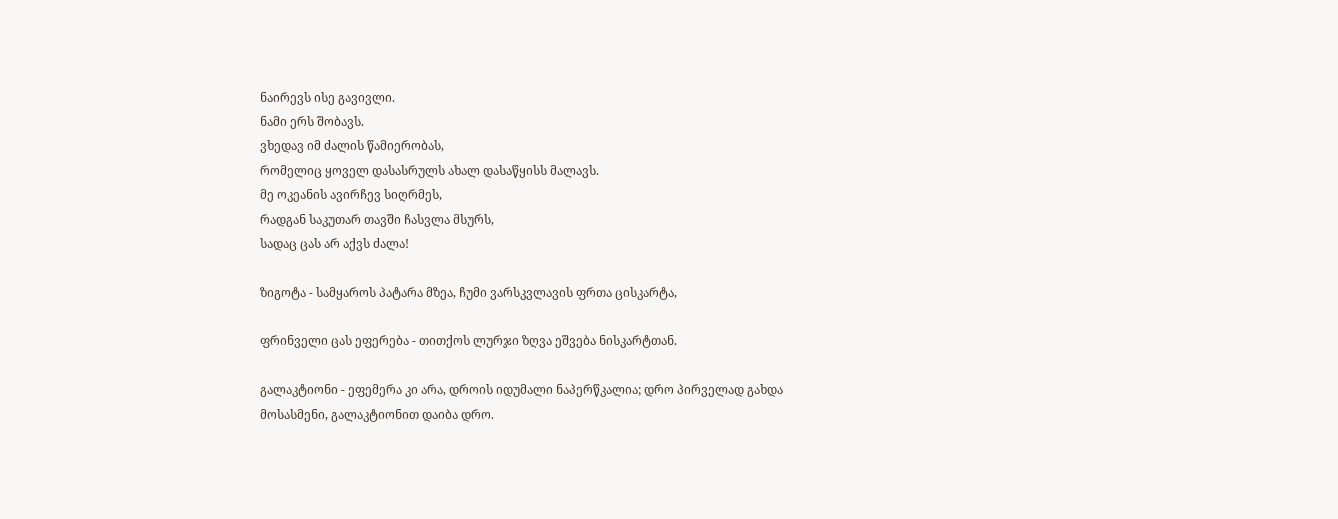ნაირევს ისე გავივლი.
ნამი ერს შობავს.
ვხედავ იმ ძალის წამიერობას,
რომელიც ყოველ დასასრულს ახალ დასაწყისს მალავს.
მე ოკეანის ავირჩევ სიღრმეს,
რადგან საკუთარ თავში ჩასვლა მსურს,
სადაც ცას არ აქვს ძალა!

ზიგოტა - სამყაროს პატარა მზეა, ჩუმი ვარსკვლავის ფრთა ცისკარტა,

ფრინველი ცას ეფერება - თითქოს ლურჯი ზღვა ეშვება ნისკარტთან.

გალაკტიონი - ეფემერა კი არა, დროის იდუმალი ნაპერწკალია; დრო პირველად გახდა მოსასმენი, გალაკტიონით დაიბა დრო.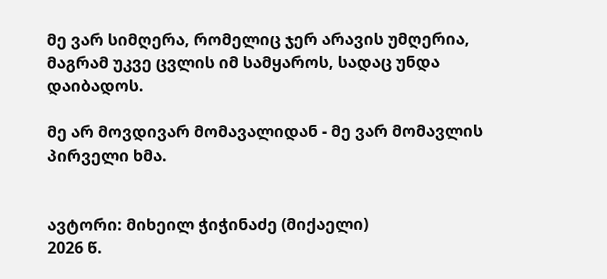მე ვარ სიმღერა, რომელიც ჯერ არავის უმღერია, მაგრამ უკვე ცვლის იმ სამყაროს, სადაც უნდა დაიბადოს.

მე არ მოვდივარ მომავალიდან - მე ვარ მომავლის პირველი ხმა.


ავტორი: მიხეილ ჭიჭინაძე (მიქაელი)
2026 წ.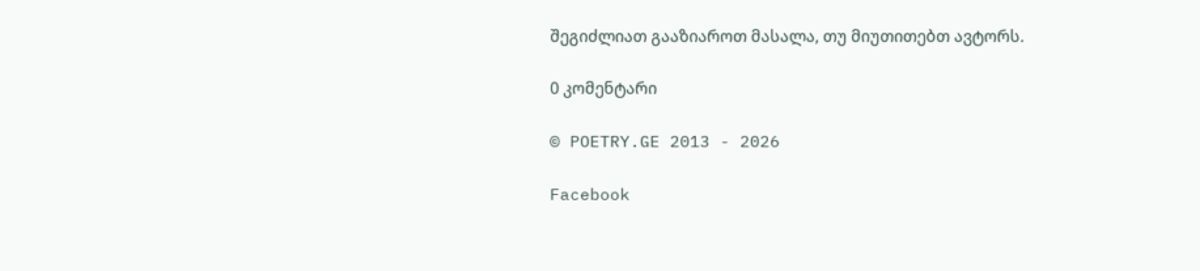შეგიძლიათ გააზიაროთ მასალა, თუ მიუთითებთ ავტორს.

0 კომენტარი

© POETRY.GE 2013 - 2026

Facebook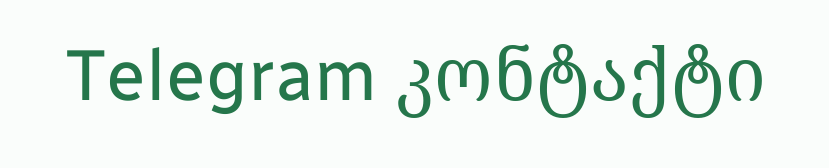Telegram კონტაქტი